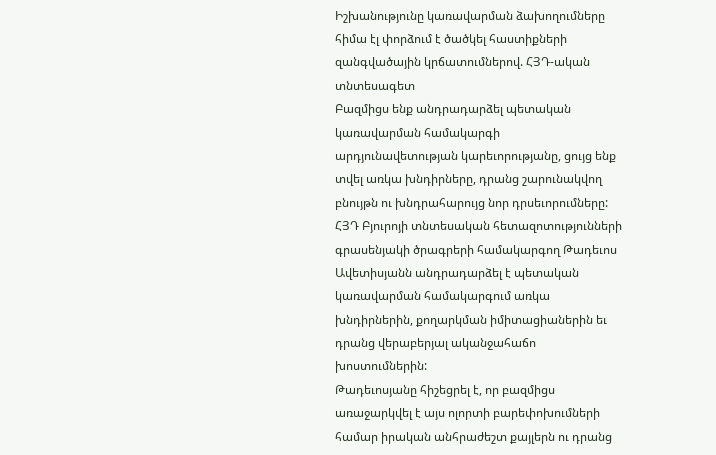Իշխանությունը կառավարման ձախողումները հիմա էլ փորձում է ծածկել հաստիքների զանգվածային կրճատումներով. ՀՅԴ-ական տնտեսագետ
Բազմիցս ենք անդրադարձել պետական կառավարման համակարգի արդյունավետության կարեւորությանը, ցույց ենք տվել առկա խնդիրները, դրանց շարունակվող բնույթն ու խնդրահարույց նոր դրսեւորումները: ՀՅԴ Բյուրոյի տնտեսական հետազոտությունների գրասենյակի ծրագրերի համակարգող Թադեւոս Ավետիսյանն անդրադարձել է պետական կառավարման համակարգում առկա խնդիրներին, քողարկման իմիտացիաներին եւ դրանց վերաբերյալ ականջահաճո խոստումներին:
Թադեւոսյանը հիշեցրել է, որ բազմիցս առաջարկվել է այս ոլորտի բարեփոխումների համար իրական անհրաժեշտ քայլերն ու դրանց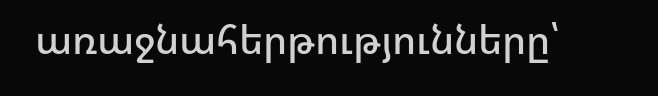առաջնահերթությունները՝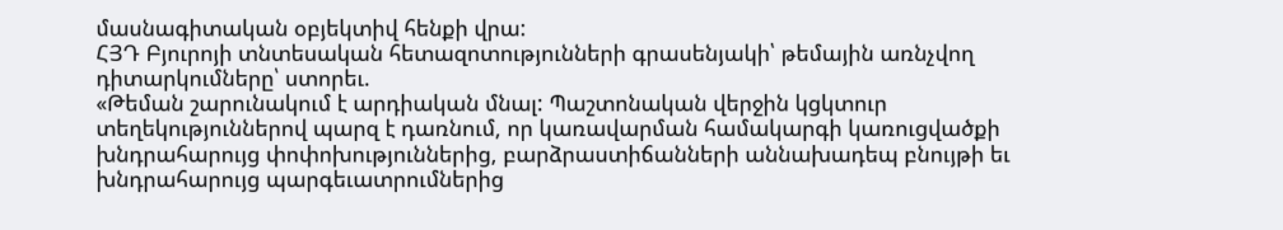մասնագիտական օբյեկտիվ հենքի վրա:
ՀՅԴ Բյուրոյի տնտեսական հետազոտությունների գրասենյակի՝ թեմային առնչվող դիտարկումները՝ ստորեւ.
«Թեման շարունակում է արդիական մնալ: Պաշտոնական վերջին կցկտուր տեղեկություններով պարզ է դառնում, որ կառավարման համակարգի կառուցվածքի խնդրահարույց փոփոխություններից, բարձրաստիճանների աննախադեպ բնույթի եւ խնդրահարույց պարգեւատրումներից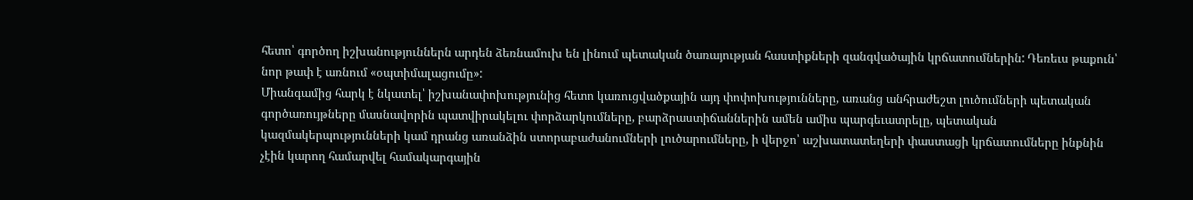հետո՝ գործող իշխանություններն արդեն ձեռնամուխ են լինում պետական ծառայության հաստիքների զանգվածային կրճատումներին: Դեռեւս թաքուն՝ նոր թափ է առնում «օպտիմալացումը»:
Միանգամից հարկ է նկատել՝ իշխանափոխությունից հետո կառուցվածքային այդ փոփոխությունները, առանց անհրաժեշտ լուծումների պետական գործառույթները մասնավորին պատվիրակելու փորձարկումները, բարձրաստիճաններին ամեն ամիս պարգեւատրելը, պետական կազմակերպությունների կամ դրանց առանձին ստորաբաժանումների լուծարումները, ի վերջո՝ աշխատատեղերի փաստացի կրճատումները ինքնին չէին կարող համարվել համակարգային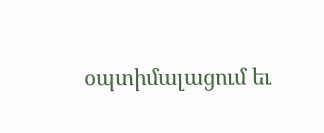օպտիմալացում եւ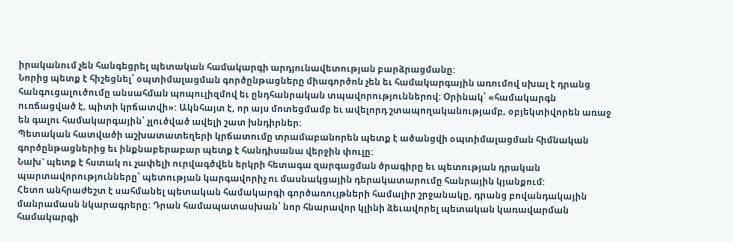իրականում չեն հանգեցրել պետական համակարգի արդյունավետության բարձրացմանը:
Նորից պետք է հիշեցնել՝ օպտիմալացման գործընթացները միագործոն չեն եւ համակարգային առումով սխալ է դրանց հանգուցալուծումը անսահման պոպուլիզմով եւ ընդհանրական տպավորություններով: Օրինակ՝ «համակարգն ուռճացված է, պիտի կրճատվի»: Ակնհայտ է, որ այս մոտեցմամբ եւ ավելորդ շտապողականությամբ, օբյեկտիվորեն առաջ են գալու համակարգային՝ չլուծված ավելի շատ խնդիրներ:
Պետական հատվածի աշխատատեղերի կրճատումը տրամաբանորեն պետք է ածանցվի օպտիմալացման հիմնական գործընթացներից եւ ինքնաբերաբար պետք է հանդիսանա վերջին փուլը:
Նախ` պետք է հստակ ու չափելի ուրվագծվեն երկրի հետագա զարգացման ծրագիրը եւ պետության դրական պարտավորությունները՝ պետության կարգավորիչ ու մասնակցային դերակատարումը հանրային կյանքում:
Հետո անհրաժեշտ է սահմանել պետական համակարգի գործառույթների համալիր շրջանակը, դրանց բովանդակային մանրամասն նկարագրերը: Դրան համապատասխան՝ նոր հնարավոր կլինի ձեւավորել պետական կառավարման համակարգի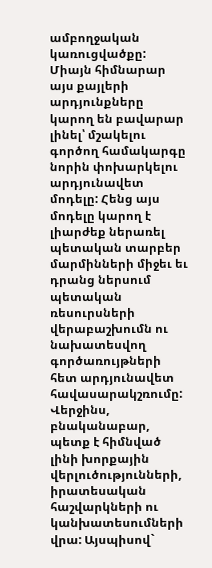ամբողջական կառուցվածքը:
Միայն հիմնարար այս քայլերի արդյունքները կարող են բավարար լինել՝ մշակելու գործող համակարգը նորին փոխարկելու արդյունավետ մոդելը: Հենց այս մոդելը կարող է լիարժեք ներառել պետական տարբեր մարմինների միջեւ եւ դրանց ներսում պետական ռեսուրսների վերաբաշխումն ու նախատեսվող գործառույթների հետ արդյունավետ հավասարակշռումը: Վերջինս, բնականաբար, պետք է հիմնված լինի խորքային վերլուծությունների, իրատեսական հաշվարկների ու կանխատեսումների վրա: Այսպիսով`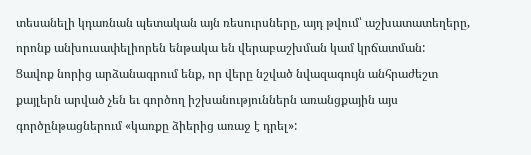տեսանելի կդառնան պետական այն ռեսուրսները, այդ թվում՝ աշխատատեղերը, որոնք անխուսափելիորեն ենթակա են վերաբաշխման կամ կրճատման:
Ցավոք նորից արձանագրում ենք, որ վերը նշված նվազագույն անհրաժեշտ քայլերն արված չեն եւ գործող իշխանություններն առանցքային այս գործընթացներում «կառքը ձիերից առաջ է դրել»: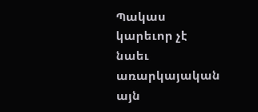Պակաս կարեւոր չէ նաեւ առարկայական այն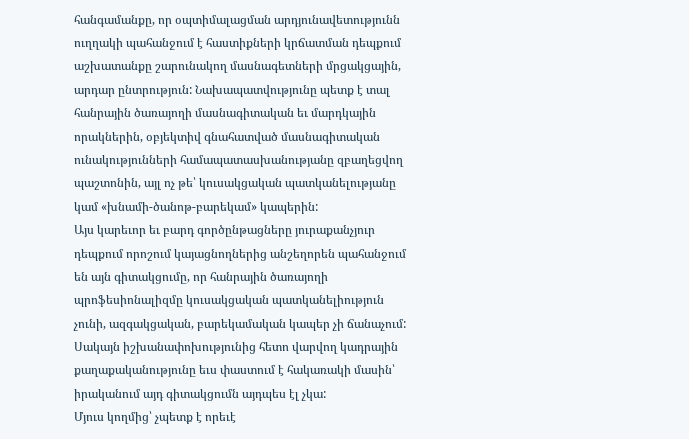հանգամանքը, որ օպտիմալացման արդյունավետությունն ուղղակի պահանջում է հաստիքների կրճատման դեպքում աշխատանքը շարունակող մասնագետների մրցակցային, արդար ընտրություն: Նախապատվությունը պետք է տալ հանրային ծառայողի մասնագիտական եւ մարդկային որակներին, օբյեկտիվ գնահատված մասնագիտական ունակությունների համապատասխանությանը զբաղեցվող պաշտոնին, այլ ոչ թե՝ կուսակցական պատկանելությանը կամ «խնամի-ծանոթ-բարեկամ» կապերին:
Այս կարեւոր եւ բարդ գործընթացները յուրաքանչյուր դեպքում որոշում կայացնողներից անշեղորեն պահանջում են այն գիտակցումը, որ հանրային ծառայողի պրոֆեսիոնալիզմը կուսակցական պատկանելիություն չունի, ազգակցական, բարեկամական կապեր չի ճանաչում:
Սակայն իշխանափոխությունից հետո վարվող կադրային քաղաքականությունը եւս փաստում է հակառակի մասին՝ իրականում այդ գիտակցումն այդպես էլ չկա:
Մյուս կողմից՝ չպետք է որեւէ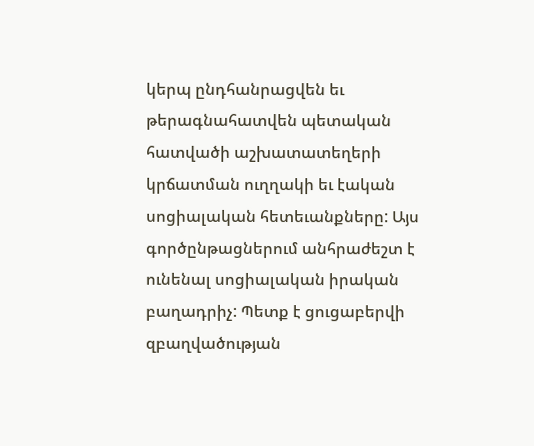կերպ ընդհանրացվեն եւ թերագնահատվեն պետական հատվածի աշխատատեղերի կրճատման ուղղակի եւ էական սոցիալական հետեւանքները: Այս գործընթացներում անհրաժեշտ է ունենալ սոցիալական իրական բաղադրիչ: Պետք է ցուցաբերվի զբաղվածության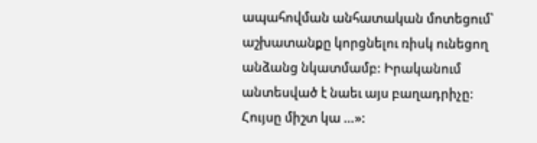ապահովման անհատական մոտեցում՝ աշխատանքը կորցնելու ռիսկ ունեցող անձանց նկատմամբ: Իրականում անտեսված է նաեւ այս բաղադրիչը:
Հույսը միշտ կա …»: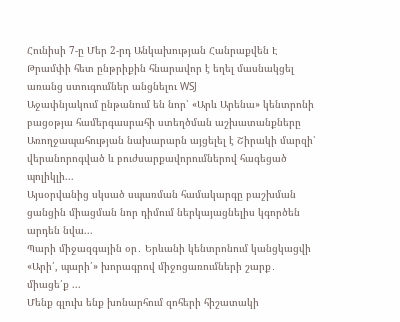Հունիսի 7-ը Մեր 2-րդ Անկախության Հանրաքվեն Է
Թրամփի հետ ընթրիքին հնարավոր է եղել մասնակցել առանց ստուգումներ անցնելու WSJ
Աջափնյակում ընթանում են նոր՝ «Արև Արենա» կենտրոնի բացօթյա համերգասրահի ստեղծման աշխատանքները
Առողջապահության նախարարն այցելել է Շիրակի մարզի՝ վերանորոգված և բուժսարքավորումներով հագեցած պոլիկլի...
Այսօրվանից սկսած սպառման համակարգը բաշխման ցանցին միացման նոր դիմում ներկայացնելիս կգործեն արդեն նվա...
Պարի միջազգային օր․ Երևանի կենտրոնում կանցկացվի «Արի՛, պարի՛» խորագրով միջոցառումների շարք․ միացե՛ք ...
Մենք գլուխ ենք խոնարհում զոհերի հիշատակի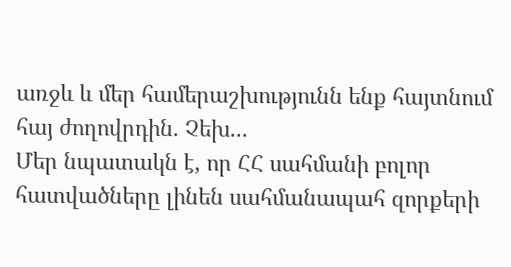առջև և մեր համերաշխությունն ենք հայտնում հայ ժողովրդին. Չեխ...
Մեր նպատակն է, որ ՀՀ սահմանի բոլոր հատվածները լինեն սահմանապահ զորքերի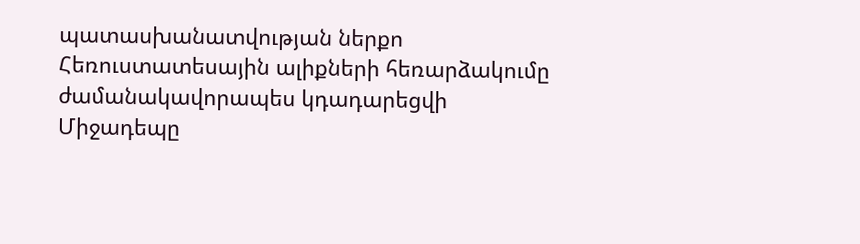պատասխանատվության ներքո
Հեռուստատեսային ալիքների հեռարձակումը ժամանակավորապես կդադարեցվի
Միջադեպը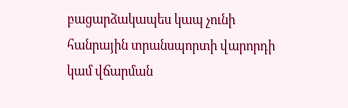բացարձակապես կապ չունի հանրային տրանսպորտի վարորդի կամ վճարման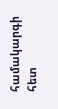համակարգի հետ